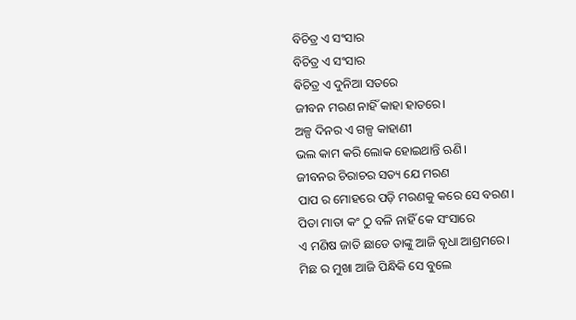ବିଚିତ୍ର ଏ ସଂସାର
ବିଚିତ୍ର ଏ ସଂସାର
ଵିଚିତ୍ର ଏ ଦୁନିଆ ସତରେ
ଜୀବନ ମରଣ ନାହିଁ କାହା ହାତରେ।
ଅଳ୍ପ ଦିନର ଏ ଗଳ୍ପ କାହାଣୀ
ଭଲ କାମ କରି ଲୋକ ହୋଇଥାନ୍ତି ଋଣି।
ଜୀବନର ଚିରାଚର ସତ୍ୟ ଯେ ମରଣ
ପାପ ର ମୋହରେ ପଡ଼ି ମରଣକୁ କରେ ସେ ବରଣ।
ପିତା ମାତା କଂ ଠୁ ବଳି ନାହିଁ କେ ସଂସାରେ
ଏ ମଣିଷ ଜାତି ଛାଡେ ତାଙ୍କୁ ଆଜି ଵୃଧା ଆଶ୍ରମରେ।
ମିଛ ର ମୁଖା ଆଜି ପିନ୍ଧିକି ସେ ବୁଲେ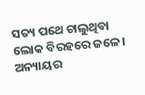ସତ୍ୟ ପଥେ ଚାଲୁଥିବା ଲୋକ ବିରହରେ ଜଳେ।
ଅନ୍ୟାୟର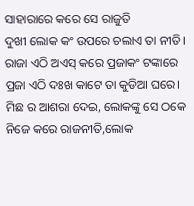ସାହାରାରେ କରେ ସେ ରାଜୁତି
ଦୁଖୀ ଲୋକ କଂ ଉପରେ ଚଲାଏ ତା ନୀତି।
ରାଜା ଏଠି ଅଏସ୍ କରେ ପ୍ରଜାକଂ ଟଙ୍କାରେ
ପ୍ରଜା ଏଠି ଦଃଖ କାଟେ ତା କୁଡିଆ ଘରେ।
ମିଛ ର ଆଶରା ଦେଇ, ଲୋକଙ୍କୁ ସେ ଠକେ
ନିଜେ କରେ ରାଜନୀତି,ଲୋକ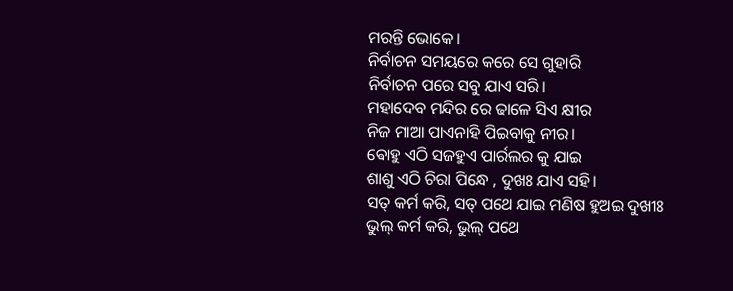ମରନ୍ତି ଭୋକେ।
ନିର୍ବାଚନ ସମୟରେ କରେ ସେ ଗୁହାରି
ନିର୍ବାଚନ ପରେ ସବୁ ଯାଏ ସରି।
ମହାଦେବ ମନ୍ଦିର ରେ ଢାଳେ ସିଏ କ୍ଷୀର
ନିଜ ମାଆ ପାଏନାହି ପିଇବାକୁ ନୀର।
ଵୋହୁ ଏଠି ସଜହୁଏ ପାର୍ରଲର କୁ ଯାଇ
ଶାଶୁ ଏଠି ଚିରା ପିନ୍ଧେ , ଦୁଖଃ ଯାଏ ସହି।
ସତ୍ କର୍ମ କରି, ସତ୍ ପଥେ ଯାଇ ମଣିଷ ହୁଅଇ ଦୁଖୀଃ
ଭୁଲ୍ କର୍ମ କରି, ଭୁଲ୍ ପଥେ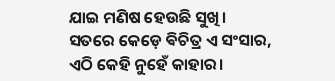ଯାଇ ମଣିଷ ହେଉଛି ସୁଖି।
ସତରେ କେଡ଼େ ଵିଚିତ୍ର ଏ ସଂସାର,
ଏଠି କେହି ନୁହେଁ କାହାର।